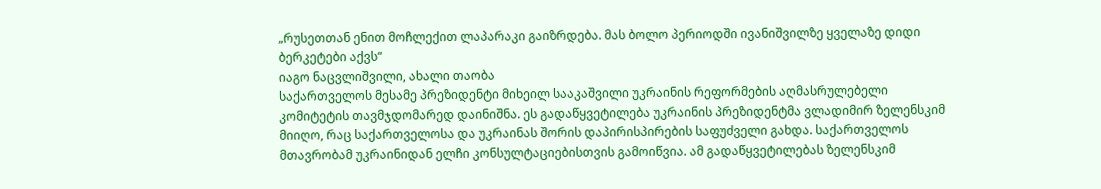„რუსეთთან ენით მოჩლექით ლაპარაკი გაიზრდება. მას ბოლო პერიოდში ივანიშვილზე ყველაზე დიდი ბერკეტები აქვს“
იაგო ნაცვლიშვილი, ახალი თაობა
საქართველოს მესამე პრეზიდენტი მიხეილ სააკაშვილი უკრაინის რეფორმების აღმასრულებელი კომიტეტის თავმჯდომარედ დაინიშნა. ეს გადაწყვეტილება უკრაინის პრეზიდენტმა ვლადიმირ ზელენსკიმ მიიღო, რაც საქართველოსა და უკრაინას შორის დაპირისპირების საფუძველი გახდა. საქართველოს მთავრობამ უკრაინიდან ელჩი კონსულტაციებისთვის გამოიწვია. ამ გადაწყვეტილებას ზელენსკიმ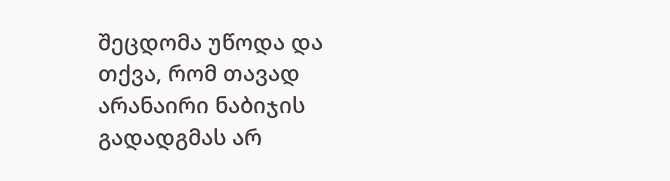შეცდომა უწოდა და თქვა, რომ თავად არანაირი ნაბიჯის გადადგმას არ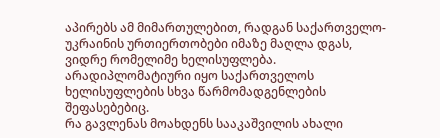აპირებს ამ მიმართულებით, რადგან საქართველო-უკრაინის ურთიერთობები იმაზე მაღლა დგას, ვიდრე რომელიმე ხელისუფლება. არადიპლომატიური იყო საქართველოს ხელისუფლების სხვა წარმომადგენლების შეფასებებიც.
რა გავლენას მოახდენს სააკაშვილის ახალი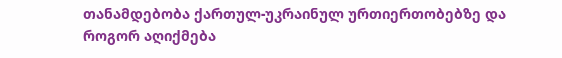თანამდებობა ქართულ-უკრაინულ ურთიერთობებზე და როგორ აღიქმება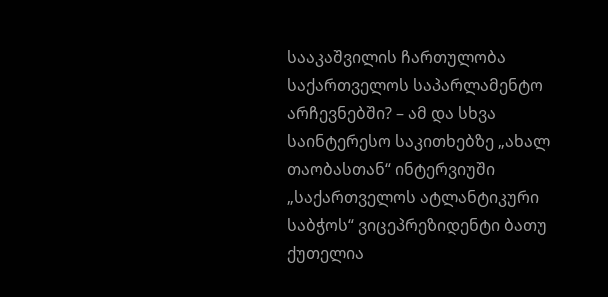სააკაშვილის ჩართულობა საქართველოს საპარლამენტო არჩევნებში? – ამ და სხვა საინტერესო საკითხებზე „ახალ თაობასთან“ ინტერვიუში „საქართველოს ატლანტიკური საბჭოს“ ვიცეპრეზიდენტი ბათუ ქუთელია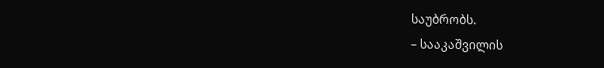საუბრობს.
– სააკაშვილის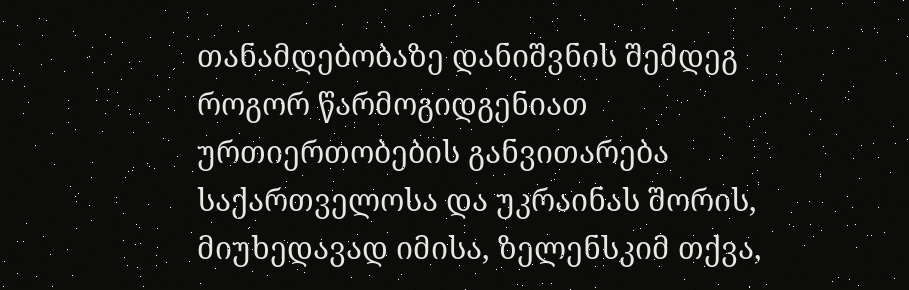თანამდებობაზე დანიშვნის შემდეგ როგორ წარმოგიდგენიათ ურთიერთობების განვითარება საქართველოსა და უკრაინას შორის, მიუხედავად იმისა, ზელენსკიმ თქვა,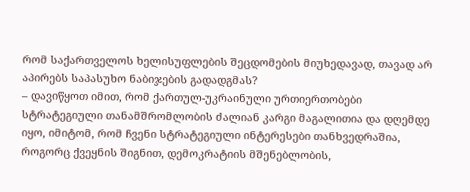რომ საქართველოს ხელისუფლების შეცდომების მიუხედავად, თავად არ აპირებს საპასუხო ნაბიჯების გადადგმას?
– დავიწყოთ იმით, რომ ქართულ-უკრაინული ურთიერთობები სტრატეგიული თანამშრომლობის ძალიან კარგი მაგალითია და დღემდე იყო, იმიტომ, რომ ჩვენი სტრატეგიული ინტერესები თანხვედრაშია, როგორც ქვეყნის შიგნით, დემოკრატიის მშენებლობის,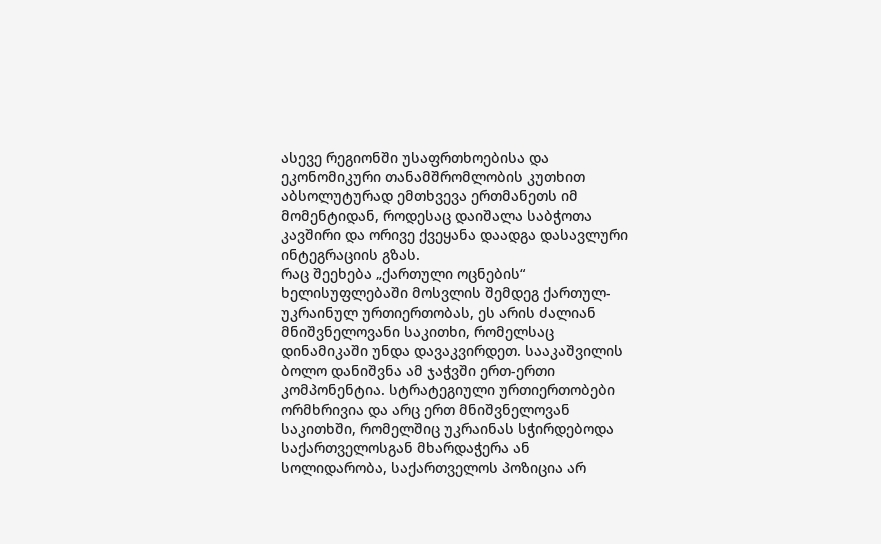ასევე რეგიონში უსაფრთხოებისა და ეკონომიკური თანამშრომლობის კუთხით აბსოლუტურად ემთხვევა ერთმანეთს იმ მომენტიდან, როდესაც დაიშალა საბჭოთა კავშირი და ორივე ქვეყანა დაადგა დასავლური ინტეგრაციის გზას.
რაც შეეხება „ქართული ოცნების“ ხელისუფლებაში მოსვლის შემდეგ ქართულ-უკრაინულ ურთიერთობას, ეს არის ძალიან მნიშვნელოვანი საკითხი, რომელსაც დინამიკაში უნდა დავაკვირდეთ. სააკაშვილის ბოლო დანიშვნა ამ ჯაჭვში ერთ-ერთი კომპონენტია. სტრატეგიული ურთიერთობები ორმხრივია და არც ერთ მნიშვნელოვან საკითხში, რომელშიც უკრაინას სჭირდებოდა საქართველოსგან მხარდაჭერა ან სოლიდარობა, საქართველოს პოზიცია არ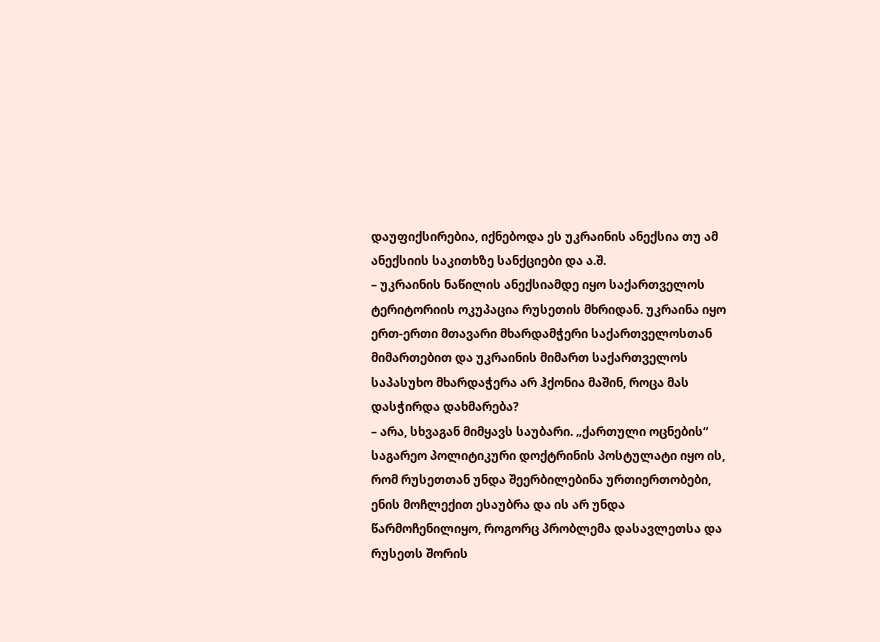დაუფიქსირებია, იქნებოდა ეს უკრაინის ანექსია თუ ამ ანექსიის საკითხზე სანქციები და ა.შ.
– უკრაინის ნაწილის ანექსიამდე იყო საქართველოს ტერიტორიის ოკუპაცია რუსეთის მხრიდან. უკრაინა იყო ერთ-ერთი მთავარი მხარდამჭერი საქართველოსთან მიმართებით და უკრაინის მიმართ საქართველოს საპასუხო მხარდაჭერა არ ჰქონია მაშინ, როცა მას დასჭირდა დახმარება?
– არა, სხვაგან მიმყავს საუბარი. „ქართული ოცნების“ საგარეო პოლიტიკური დოქტრინის პოსტულატი იყო ის, რომ რუსეთთან უნდა შეერბილებინა ურთიერთობები, ენის მოჩლექით ესაუბრა და ის არ უნდა წარმოჩენილიყო, როგორც პრობლემა დასავლეთსა და რუსეთს შორის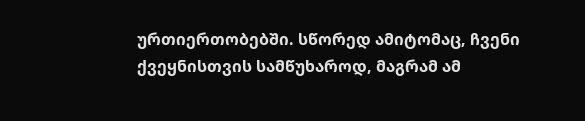ურთიერთობებში. სწორედ ამიტომაც, ჩვენი ქვეყნისთვის სამწუხაროდ, მაგრამ ამ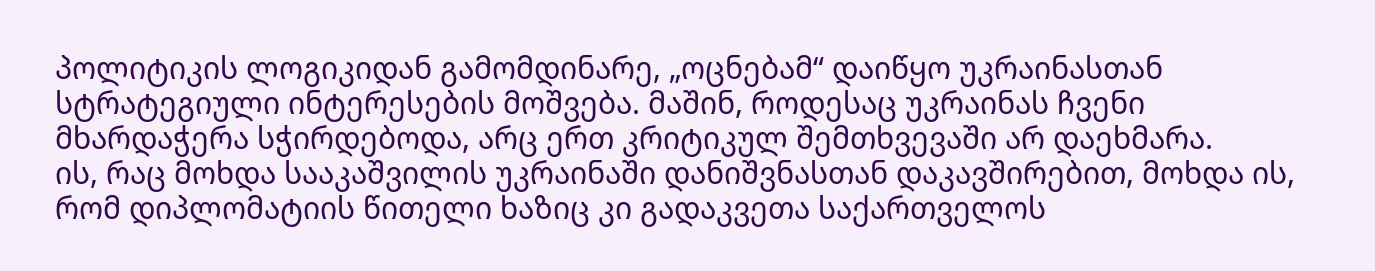პოლიტიკის ლოგიკიდან გამომდინარე, „ოცნებამ“ დაიწყო უკრაინასთან სტრატეგიული ინტერესების მოშვება. მაშინ, როდესაც უკრაინას ჩვენი მხარდაჭერა სჭირდებოდა, არც ერთ კრიტიკულ შემთხვევაში არ დაეხმარა.
ის, რაც მოხდა სააკაშვილის უკრაინაში დანიშვნასთან დაკავშირებით, მოხდა ის, რომ დიპლომატიის წითელი ხაზიც კი გადაკვეთა საქართველოს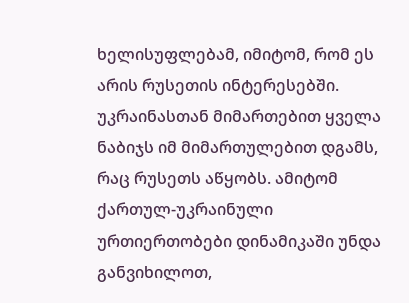ხელისუფლებამ, იმიტომ, რომ ეს არის რუსეთის ინტერესებში. უკრაინასთან მიმართებით ყველა ნაბიჯს იმ მიმართულებით დგამს, რაც რუსეთს აწყობს. ამიტომ ქართულ-უკრაინული ურთიერთობები დინამიკაში უნდა განვიხილოთ,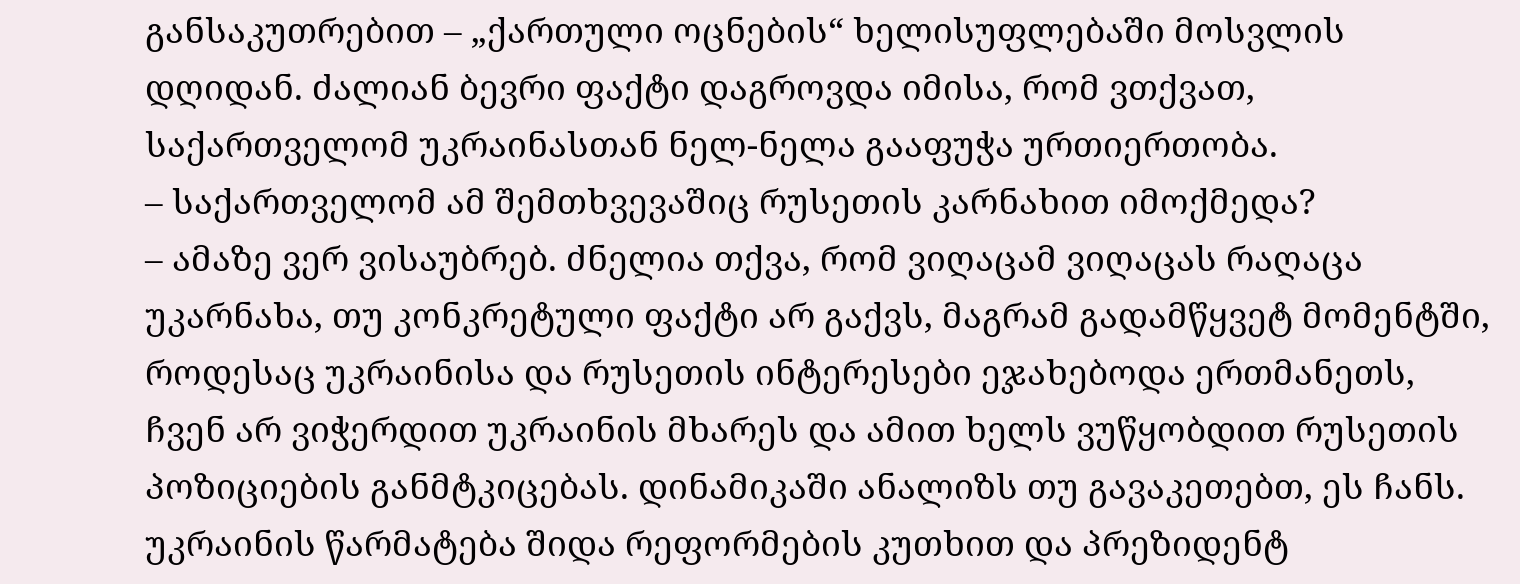განსაკუთრებით – „ქართული ოცნების“ ხელისუფლებაში მოსვლის დღიდან. ძალიან ბევრი ფაქტი დაგროვდა იმისა, რომ ვთქვათ, საქართველომ უკრაინასთან ნელ-ნელა გააფუჭა ურთიერთობა.
– საქართველომ ამ შემთხვევაშიც რუსეთის კარნახით იმოქმედა?
– ამაზე ვერ ვისაუბრებ. ძნელია თქვა, რომ ვიღაცამ ვიღაცას რაღაცა უკარნახა, თუ კონკრეტული ფაქტი არ გაქვს, მაგრამ გადამწყვეტ მომენტში, როდესაც უკრაინისა და რუსეთის ინტერესები ეჯახებოდა ერთმანეთს, ჩვენ არ ვიჭერდით უკრაინის მხარეს და ამით ხელს ვუწყობდით რუსეთის პოზიციების განმტკიცებას. დინამიკაში ანალიზს თუ გავაკეთებთ, ეს ჩანს.
უკრაინის წარმატება შიდა რეფორმების კუთხით და პრეზიდენტ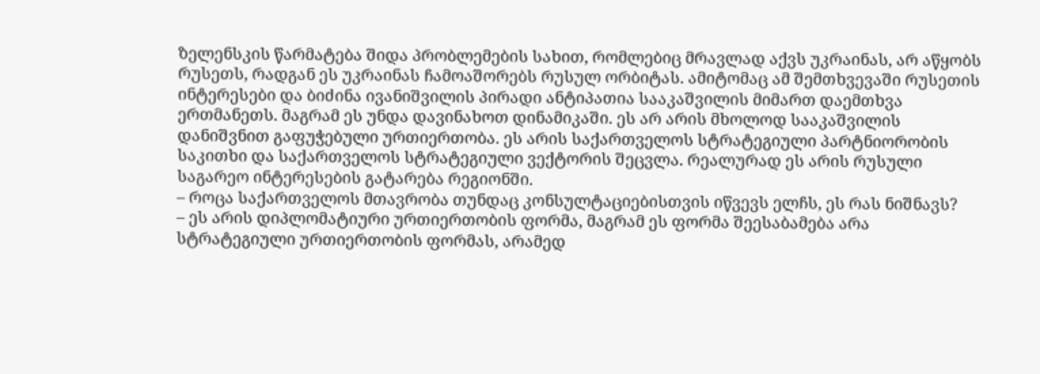ზელენსკის წარმატება შიდა პრობლემების სახით, რომლებიც მრავლად აქვს უკრაინას, არ აწყობს რუსეთს, რადგან ეს უკრაინას ჩამოაშორებს რუსულ ორბიტას. ამიტომაც ამ შემთხვევაში რუსეთის ინტერესები და ბიძინა ივანიშვილის პირადი ანტიპათია სააკაშვილის მიმართ დაემთხვა ერთმანეთს. მაგრამ ეს უნდა დავინახოთ დინამიკაში. ეს არ არის მხოლოდ სააკაშვილის დანიშვნით გაფუჭებული ურთიერთობა. ეს არის საქართველოს სტრატეგიული პარტნიორობის საკითხი და საქართველოს სტრატეგიული ვექტორის შეცვლა. რეალურად ეს არის რუსული საგარეო ინტერესების გატარება რეგიონში.
– როცა საქართველოს მთავრობა თუნდაც კონსულტაციებისთვის იწვევს ელჩს, ეს რას ნიშნავს?
– ეს არის დიპლომატიური ურთიერთობის ფორმა, მაგრამ ეს ფორმა შეესაბამება არა სტრატეგიული ურთიერთობის ფორმას, არამედ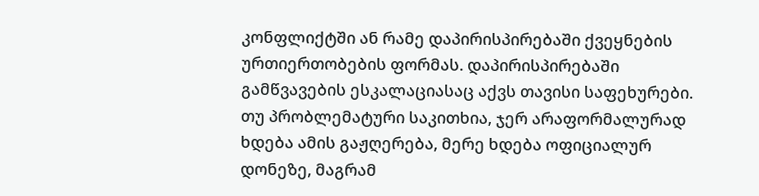კონფლიქტში ან რამე დაპირისპირებაში ქვეყნების ურთიერთობების ფორმას. დაპირისპირებაში გამწვავების ესკალაციასაც აქვს თავისი საფეხურები. თუ პრობლემატური საკითხია, ჯერ არაფორმალურად ხდება ამის გაჟღერება, მერე ხდება ოფიციალურ დონეზე, მაგრამ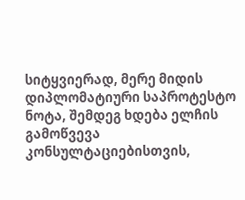სიტყვიერად, მერე მიდის დიპლომატიური საპროტესტო ნოტა, შემდეგ ხდება ელჩის გამოწვევა კონსულტაციებისთვის,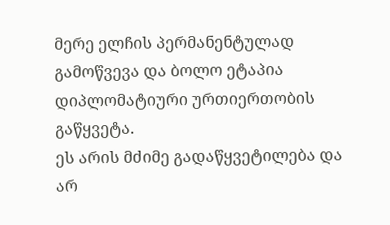მერე ელჩის პერმანენტულად გამოწვევა და ბოლო ეტაპია დიპლომატიური ურთიერთობის გაწყვეტა.
ეს არის მძიმე გადაწყვეტილება და არ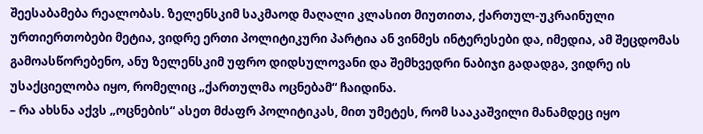შეესაბამება რეალობას. ზელენსკიმ საკმაოდ მაღალი კლასით მიუთითა, ქართულ-უკრაინული ურთიერთობები მეტია, ვიდრე ერთი პოლიტიკური პარტია ან ვინმეს ინტერესები და, იმედია, ამ შეცდომას გამოასწორებენო, ანუ ზელენსკიმ უფრო დიდსულოვანი და შემხვედრი ნაბიჯი გადადგა, ვიდრე ის უსაქციელობა იყო, რომელიც „ქართულმა ოცნებამ“ ჩაიდინა.
– რა ახსნა აქვს „ოცნების“ ასეთ მძაფრ პოლიტიკას, მით უმეტეს, რომ სააკაშვილი მანამდეც იყო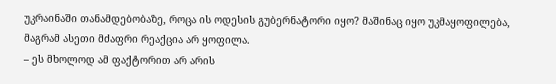უკრაინაში თანამდებობაზე, როცა ის ოდესის გუბერნატორი იყო? მაშინაც იყო უკმაყოფილება, მაგრამ ასეთი მძაფრი რეაქცია არ ყოფილა.
– ეს მხოლოდ ამ ფაქტორით არ არის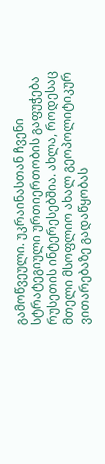გამოწვეული. უკრაინასთან ჩვენი სტრატეგიული ურთიერთობის გაფუჭება რუსეთის ინტერესებშია. ახლა, როდესაც მთელი მსოფლიო ახალ გეოპოლიტიკურ ვითარებაზე გადაწყობას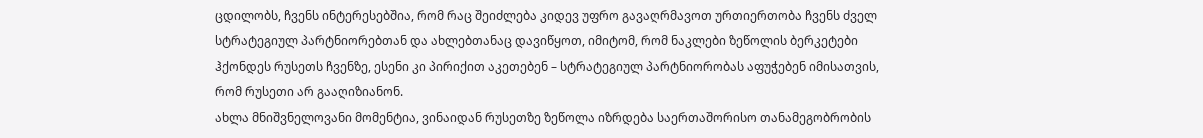ცდილობს, ჩვენს ინტერესებშია, რომ რაც შეიძლება კიდევ უფრო გავაღრმავოთ ურთიერთობა ჩვენს ძველ სტრატეგიულ პარტნიორებთან და ახლებთანაც დავიწყოთ, იმიტომ, რომ ნაკლები ზეწოლის ბერკეტები ჰქონდეს რუსეთს ჩვენზე, ესენი კი პირიქით აკეთებენ – სტრატეგიულ პარტნიორობას აფუჭებენ იმისათვის, რომ რუსეთი არ გააღიზიანონ.
ახლა მნიშვნელოვანი მომენტია, ვინაიდან რუსეთზე ზეწოლა იზრდება საერთაშორისო თანამეგობრობის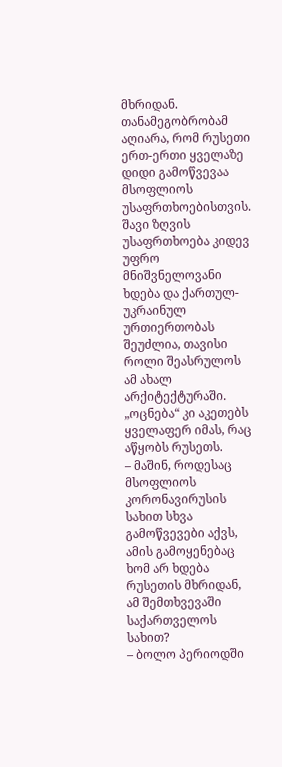მხრიდან. თანამეგობრობამ აღიარა, რომ რუსეთი ერთ-ერთი ყველაზე დიდი გამოწვევაა მსოფლიოს უსაფრთხოებისთვის. შავი ზღვის უსაფრთხოება კიდევ უფრო მნიშვნელოვანი ხდება და ქართულ-უკრაინულ ურთიერთობას შეუძლია, თავისი როლი შეასრულოს ამ ახალ არქიტექტურაში. „ოცნება“ კი აკეთებს ყველაფერ იმას, რაც აწყობს რუსეთს.
– მაშინ, როდესაც მსოფლიოს კორონავირუსის სახით სხვა გამოწვევები აქვს, ამის გამოყენებაც ხომ არ ხდება რუსეთის მხრიდან, ამ შემთხვევაში საქართველოს სახით?
– ბოლო პერიოდში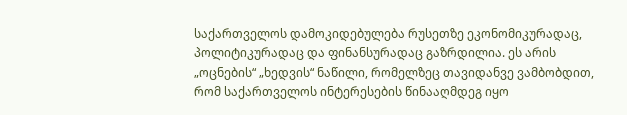საქართველოს დამოკიდებულება რუსეთზე ეკონომიკურადაც, პოლიტიკურადაც და ფინანსურადაც გაზრდილია. ეს არის „ოცნების“ „ხედვის“ ნაწილი, რომელზეც თავიდანვე ვამბობდით, რომ საქართველოს ინტერესების წინააღმდეგ იყო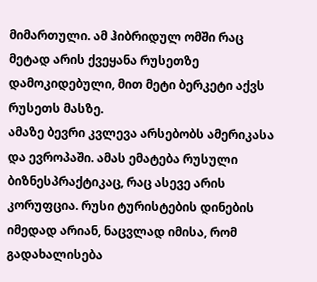მიმართული. ამ ჰიბრიდულ ომში რაც მეტად არის ქვეყანა რუსეთზე დამოკიდებული, მით მეტი ბერკეტი აქვს რუსეთს მასზე.
ამაზე ბევრი კვლევა არსებობს ამერიკასა და ევროპაში. ამას ემატება რუსული ბიზნესპრაქტიკაც, რაც ასევე არის კორუფცია. რუსი ტურისტების დინების იმედად არიან, ნაცვლად იმისა, რომ გადახალისება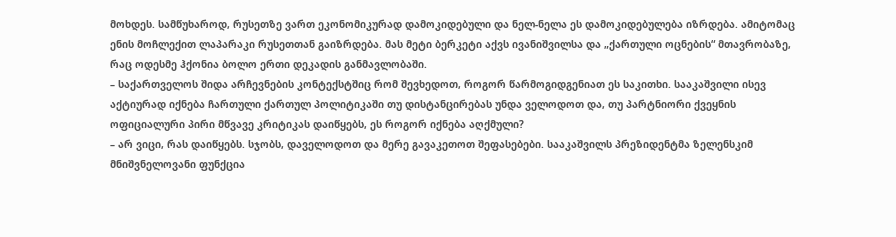მოხდეს. სამწუხაროდ, რუსეთზე ვართ ეკონომიკურად დამოკიდებული და ნელ-ნელა ეს დამოკიდებულება იზრდება. ამიტომაც ენის მოჩლექით ლაპარაკი რუსეთთან გაიზრდება. მას მეტი ბერკეტი აქვს ივანიშვილსა და „ქართული ოცნების“ მთავრობაზე, რაც ოდესმე ჰქონია ბოლო ერთი დეკადის განმავლობაში.
– საქართველოს შიდა არჩევნების კონტექსტშიც რომ შევხედოთ, როგორ წარმოგიდგენიათ ეს საკითხი. სააკაშვილი ისევ აქტიურად იქნება ჩართული ქართულ პოლიტიკაში თუ დისტანცირებას უნდა ველოდოთ და, თუ პარტნიორი ქვეყნის ოფიციალური პირი მწვავე კრიტიკას დაიწყებს, ეს როგორ იქნება აღქმული?
– არ ვიცი, რას დაიწყებს. სჯობს, დაველოდოთ და მერე გავაკეთოთ შეფასებები. სააკაშვილს პრეზიდენტმა ზელენსკიმ მნიშვნელოვანი ფუნქცია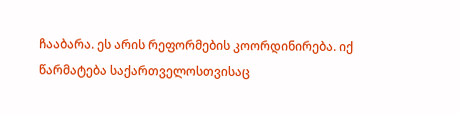ჩააბარა. ეს არის რეფორმების კოორდინირება. იქ წარმატება საქართველოსთვისაც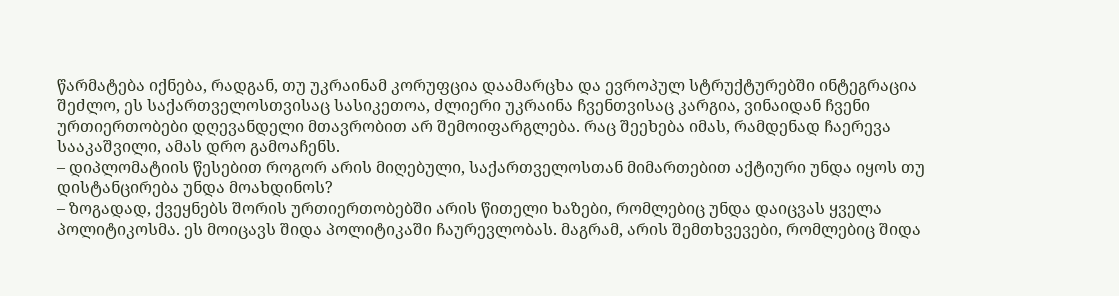წარმატება იქნება, რადგან, თუ უკრაინამ კორუფცია დაამარცხა და ევროპულ სტრუქტურებში ინტეგრაცია შეძლო, ეს საქართველოსთვისაც სასიკეთოა, ძლიერი უკრაინა ჩვენთვისაც კარგია, ვინაიდან ჩვენი ურთიერთობები დღევანდელი მთავრობით არ შემოიფარგლება. რაც შეეხება იმას, რამდენად ჩაერევა სააკაშვილი, ამას დრო გამოაჩენს.
– დიპლომატიის წესებით როგორ არის მიღებული, საქართველოსთან მიმართებით აქტიური უნდა იყოს თუ დისტანცირება უნდა მოახდინოს?
– ზოგადად, ქვეყნებს შორის ურთიერთობებში არის წითელი ხაზები, რომლებიც უნდა დაიცვას ყველა პოლიტიკოსმა. ეს მოიცავს შიდა პოლიტიკაში ჩაურევლობას. მაგრამ, არის შემთხვევები, რომლებიც შიდა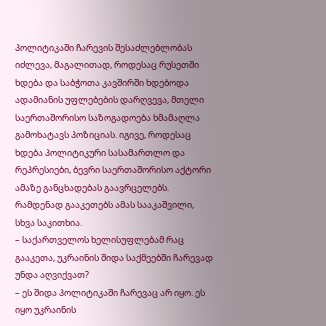პოლიტიკაში ჩარევის შესაძლებლობას იძლევა, მაგალითად, როდესაც რუსეთში ხდება და საბჭოთა კავშირში ხდებოდა ადამიანის უფლებების დარღვევა, მთელი საერთაშორისო საზოგადოება ხმამაღლა გამოხატავს პოზიციას. იგივე, როდესაც ხდება პოლიტიკური სასამართლო და რეპრესიები, ბევრი საერთაშორისო აქტორი ამაზე განცხადებას გაავრცელებს. რამდენად გააკეთებს ამას სააკაშვილი, სხვა საკითხია.
– საქართველოს ხელისუფლებამ რაც გააკეთა, უკრაინის შიდა საქმეებში ჩარევად უნდა აღვიქვათ?
– ეს შიდა პოლიტიკაში ჩარევაც არ იყო. ეს იყო უკრაინის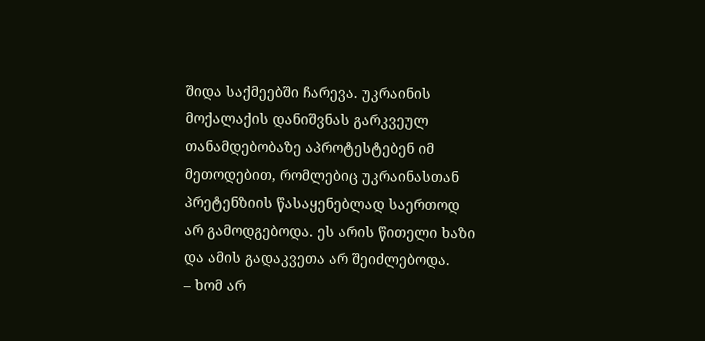შიდა საქმეებში ჩარევა. უკრაინის მოქალაქის დანიშვნას გარკვეულ თანამდებობაზე აპროტესტებენ იმ მეთოდებით, რომლებიც უკრაინასთან პრეტენზიის წასაყენებლად საერთოდ არ გამოდგებოდა. ეს არის წითელი ხაზი და ამის გადაკვეთა არ შეიძლებოდა.
– ხომ არ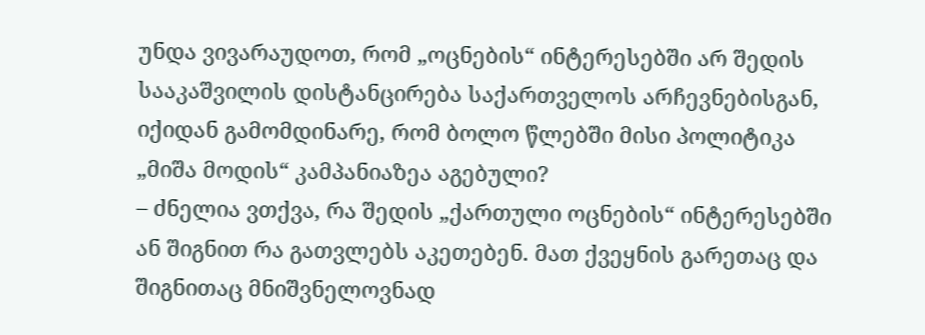უნდა ვივარაუდოთ, რომ „ოცნების“ ინტერესებში არ შედის სააკაშვილის დისტანცირება საქართველოს არჩევნებისგან, იქიდან გამომდინარე, რომ ბოლო წლებში მისი პოლიტიკა „მიშა მოდის“ კამპანიაზეა აგებული?
– ძნელია ვთქვა, რა შედის „ქართული ოცნების“ ინტერესებში ან შიგნით რა გათვლებს აკეთებენ. მათ ქვეყნის გარეთაც და შიგნითაც მნიშვნელოვნად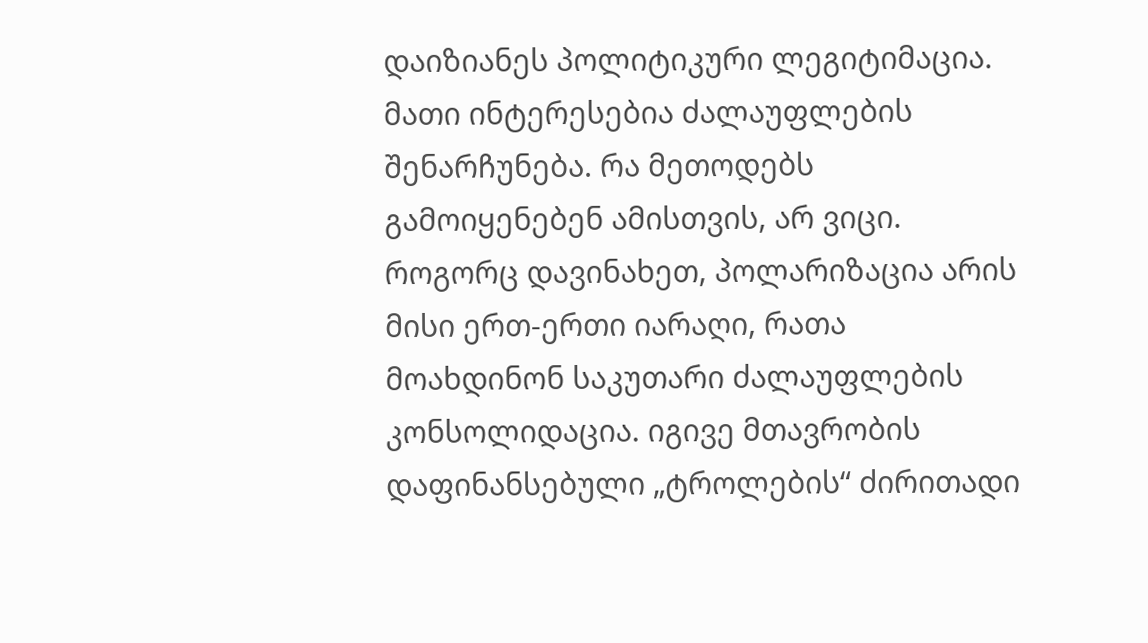დაიზიანეს პოლიტიკური ლეგიტიმაცია. მათი ინტერესებია ძალაუფლების შენარჩუნება. რა მეთოდებს გამოიყენებენ ამისთვის, არ ვიცი.
როგორც დავინახეთ, პოლარიზაცია არის მისი ერთ-ერთი იარაღი, რათა მოახდინონ საკუთარი ძალაუფლების კონსოლიდაცია. იგივე მთავრობის დაფინანსებული „ტროლების“ ძირითადი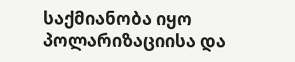საქმიანობა იყო პოლარიზაციისა და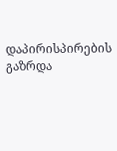დაპირისპირების გაზრდა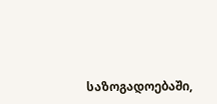საზოგადოებაში,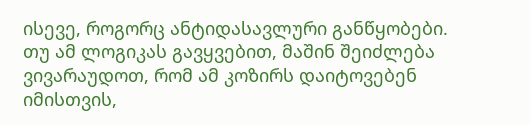ისევე, როგორც ანტიდასავლური განწყობები.
თუ ამ ლოგიკას გავყვებით, მაშინ შეიძლება ვივარაუდოთ, რომ ამ კოზირს დაიტოვებენ იმისთვის,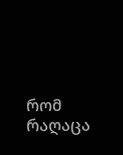რომ რაღაცა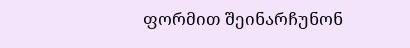ფორმით შეინარჩუნონ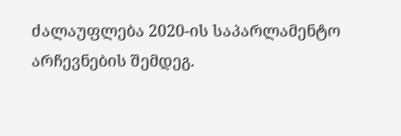ძალაუფლება 2020-ის საპარლამენტო არჩევნების შემდეგ.